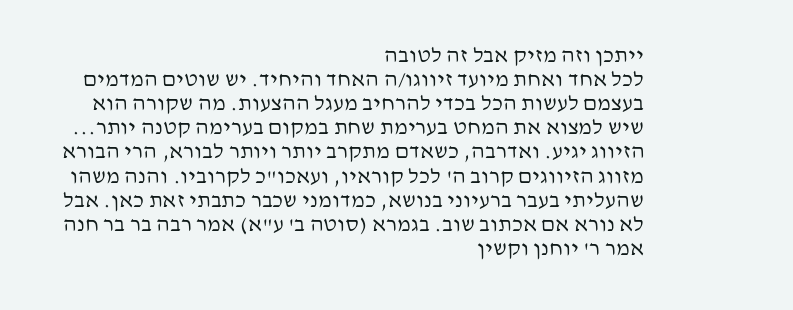ייתכן וזה מזיק אבל זה לטובה
לכל אחד ואחת מיועד זיווגו/ה האחד והיחיד. יש שוטים המדמים בעצמם לעשות הכל בכדי להרחיב מעגל ההצעות. מה שקורה הוא שיש למצוא את המחט בערימת שחת במקום בערימה קטנה יותר... הזיווג יגיע. ואדרבה, כשאדם מתקרב יותר ויותר לבורא, הרי הבורא מזווג הזיווגים קרוב ה' לכל קוראיו, ועאכו"כ לקרוביו. והנה משהו שהעליתי בעבר ברעיוני בנושא, כמדומני שכבר כתבתי זאת כאן. אבל לא נורא אם אכתוב שוב. בגמרא (סוטה ב' ע"א) אמר רבה בר בר חנה אמר ר' יוחנן וקשין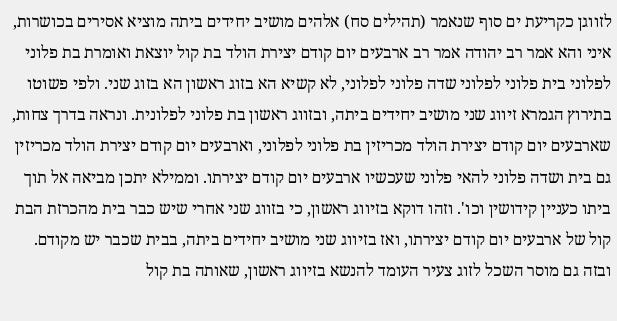לזווגן כקריעת ים סוף שנאמר (תהילים סח) אלהים מושיב יחידים ביתה מוציא אסירים בכושרות, איני והא אמר רב יהודה אמר רב ארבעים יום קודם יצירת הולד בת קול יוצאת ואומרת בת פלוני לפלוני בית פלוני לפלוני שדה פלוני לפלוני, לא קשיא הא בזוג ראשון הא בזוג שני. ולפי פשוטו בתירוץ הגמרא זיווג שני מושיב יחידים ביתה, ובזווג ראשון בת פלוני לפלונית. ונראה בדרך צחות, שארבעים יום קודם יצירת הולד מכריזין בת פלוני לפלוני, וארבעים יום קודם יצירת הולד מכריזין גם בית ושדה פלוני להאי פלוני שעכשיו ארבעים יום קודם יצירתו. וממילא יתכן מביאה אל תוך ביתו כעניין קידושין וכו'. וזהו דוקא בזיווג ראשון, כי בזווג שני אחרי שיש כבר בית מהכרזת הבת קול של ארבעים יום קודם יצירתו, ואז בזיווג שני מושיב יחידים ביתה, בבית שכבר יש מקודם. ובזה גם מוסר השכל לזוג צעיר העומד להנשא בזיווג ראשון, שאותה בת קול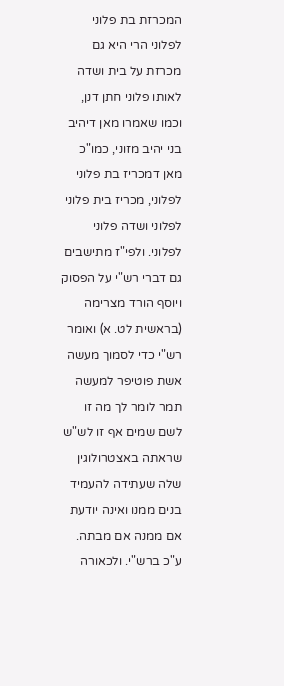המכרזת בת פלוני לפלוני הרי היא גם מכרזת על בית ושדה לאותו פלוני חתן דנן, וכמו שאמרו מאן דיהיב בני יהיב מזוני, כמו"כ מאן דמכריז בת פלוני לפלוני, מכריז בית פלוני לפלוני ושדה פלוני לפלוני. ולפי"ז מתישבים גם דברי רש"י על הפסוק ויוסף הורד מצרימה (בראשית לט. א) ואומר רש"י כדי לסמוך מעשה אשת פוטיפר למעשה תמר לומר לך מה זו לשם שמים אף זו לש"ש שראתה באצטרולוגין שלה שעתידה להעמיד בנים ממנו ואינה יודעת אם ממנה אם מבתה. ע"כ ברש"י. ולכאורה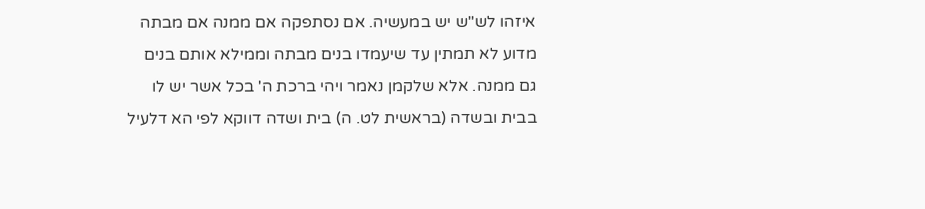איזהו לש"ש יש במעשיה. אם נסתפקה אם ממנה אם מבתה מדוע לא תמתין עד שיעמדו בנים מבתה וממילא אותם בנים גם ממנה. אלא שלקמן נאמר ויהי ברכת ה' בכל אשר יש לו בבית ובשדה (בראשית לט. ה) בית ושדה דווקא לפי הא דלעיל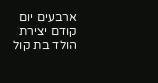ארבעים יום קודם יצירת הולד בת קול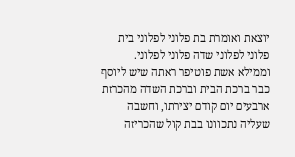יוצאת ואומרת בת פלוני לפלוני בית פלוני לפלוני שדה פלוני לפלוני. וממילא אשת פוטיפר ראתה שיש ליוסף כבר ברכת הבית וברכת השדה מהכרזת ארבעים יום קודם יצירתו, וחשבה שעליה נתכוונו בבת קול שהכריזה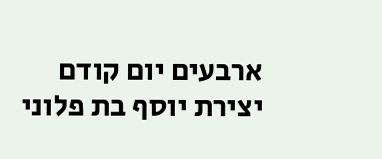ארבעים יום קודם יצירת יוסף בת פלוני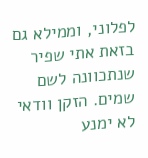לפלוני, וממילא גם בזאת אתי שפיר שנתכוונה לשם שמים. הזקן וודאי לא ימנע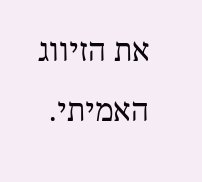את הזיווג האמיתי.